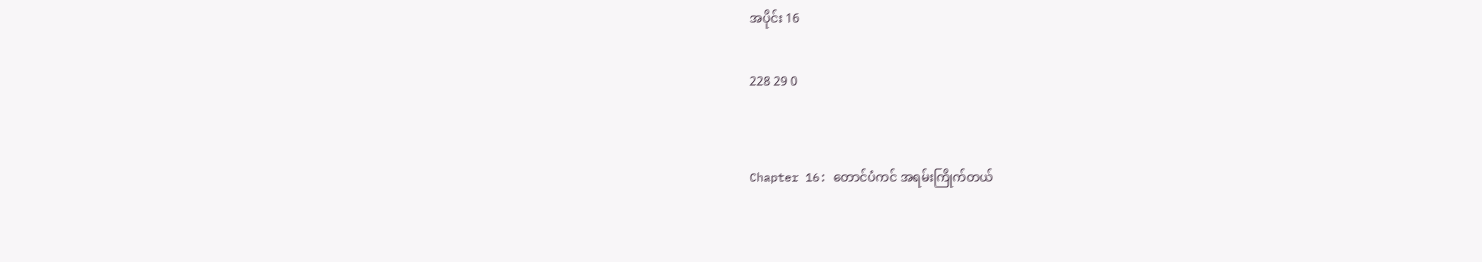အပိုင်း 16

228 29 0


Chapter 16: တောင်ပံကင် အရမ်းကြိုက်တယ်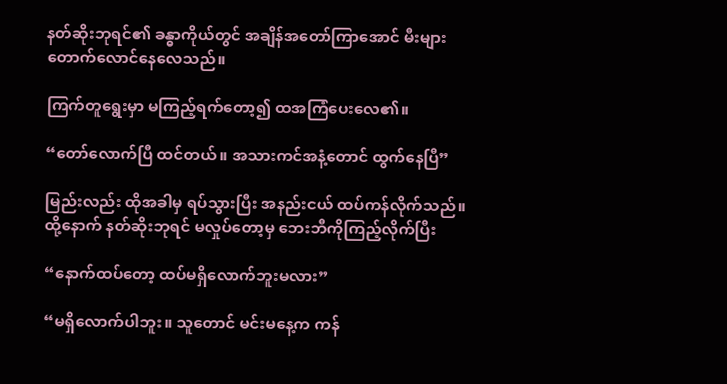နတ်ဆိုးဘုရင်၏ ခန္ဓာကိုယ်တွင် အချိန်အတော်ကြာအောင် မီးများ တောက်လောင်နေလေသည်။

ကြက်တူရွေးမှာ မကြည့်ရက်တော့၍ ထအကြံပေးလေ၏။

“တော်လောက်ပြီ ထင်တယ်။ အသားကင်အနံ့တောင် ထွက်နေပြီ”

မြည်းလည်း ထိုအခါမှ ရပ်သွားပြီး အနည်းငယ် ထပ်ကန်လိုက်သည်။ ထို့နောက် နတ်ဆိုးဘုရင် မလှုပ်တော့မှ ဘေးဘီကိုကြည့်လိုက်ပြီး

“နောက်ထပ်တော့ ထပ်မရှိလောက်ဘူးမလား”

“မရှိလောက်ပါဘူး။ သူတောင် မင်းမနေ့က ကန်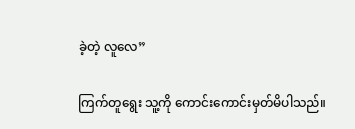ခဲ့တဲ့ လူလေ”

ကြက်တူရွေး သူ့ကို ကောင်းကောင်းမှတ်မိပါသည်။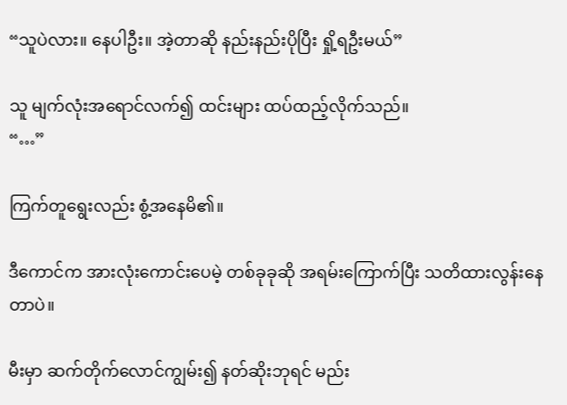“သူပဲလား။ နေပါဦး။ အဲ့တာဆို နည်းနည်းပိုပြီး ရှို့ရဦးမယ်”

သူ မျက်လုံးအရောင်လက်၍ ထင်းများ ထပ်ထည့်လိုက်သည်။
“…”

ကြက်တူရွေးလည်း စွံ့အနေမိ၏။

ဒီကောင်က အားလုံးကောင်းပေမဲ့ တစ်ခုခုဆို အရမ်းကြောက်ပြီး သတိထားလွန်းနေတာပဲ။

မီးမှာ ဆက်တိုက်လောင်ကျွမ်း၍ နတ်ဆိုးဘုရင် မည်း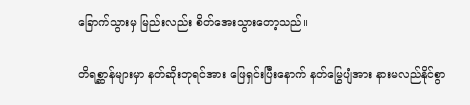ခြောက်သွားမှ မြည်းလည်း စိတ်အေးသွားတော့သည်။

တိရစ္ဆာန်များမှာ နတ်ဆိုးဘုရင်အား ဖြေရှင်းပြီးနောက် နတ်မြွေပျံအား နားမလည်နိုင်စွာ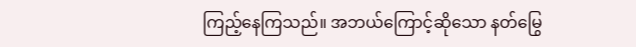ကြည့်နေကြသည်။ အဘယ်ကြောင့်ဆိုသော နတ်မြွေ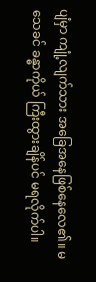ပျံမှာ ကျုံ့လျက်သား အခြေအနေဖြစ်နေလေ၏။ မသေခင် ခန္ဓာကိုယ် ကြီးထွားချိန်ပင် မရလိုက်ပါ။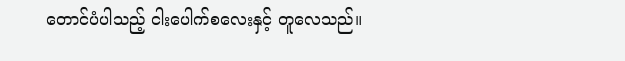တောင်ပံပါသည့် ငါးပေါက်စလေးနှင့် တူလေသည်။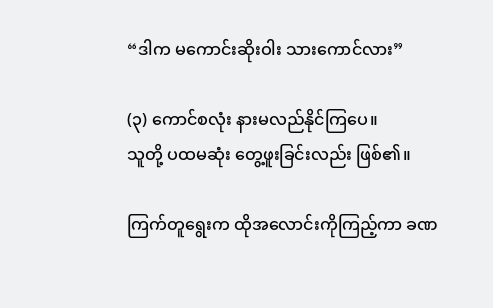“ဒါက မကောင်းဆိုးဝါး သားကောင်လား”

(၃) ကောင်စလုံး နားမလည်နိုင်ကြပေ။
သူတို့ ပထမဆုံး တွေ့ဖူးခြင်းလည်း ဖြစ်၏။

ကြက်တူရွေးက ထိုအလောင်းကိုကြည့်ကာ ခဏ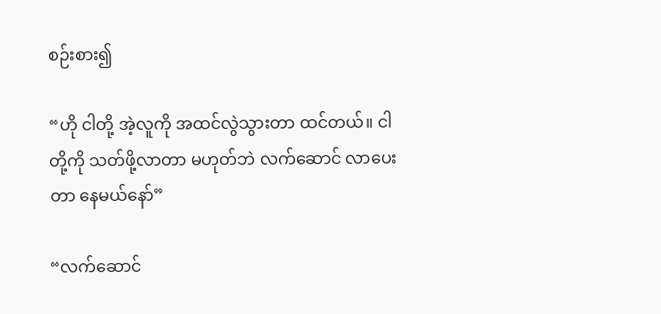စဉ်းစား၍

“ဟို ငါတို့ အဲ့လူကို အထင်လွဲသွားတာ ထင်တယ်။ ငါတို့ကို သတ်ဖို့လာတာ မဟုတ်ဘဲ လက်ဆောင် လာပေးတာ နေမယ်နော်”

“လက်ဆောင်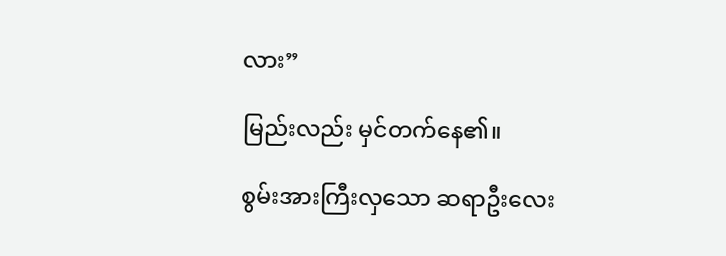လား”

မြည်းလည်း မှင်တက်နေ၏။

စွမ်းအားကြီးလှသော ဆရာဦးလေး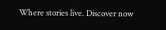Where stories live. Discover now